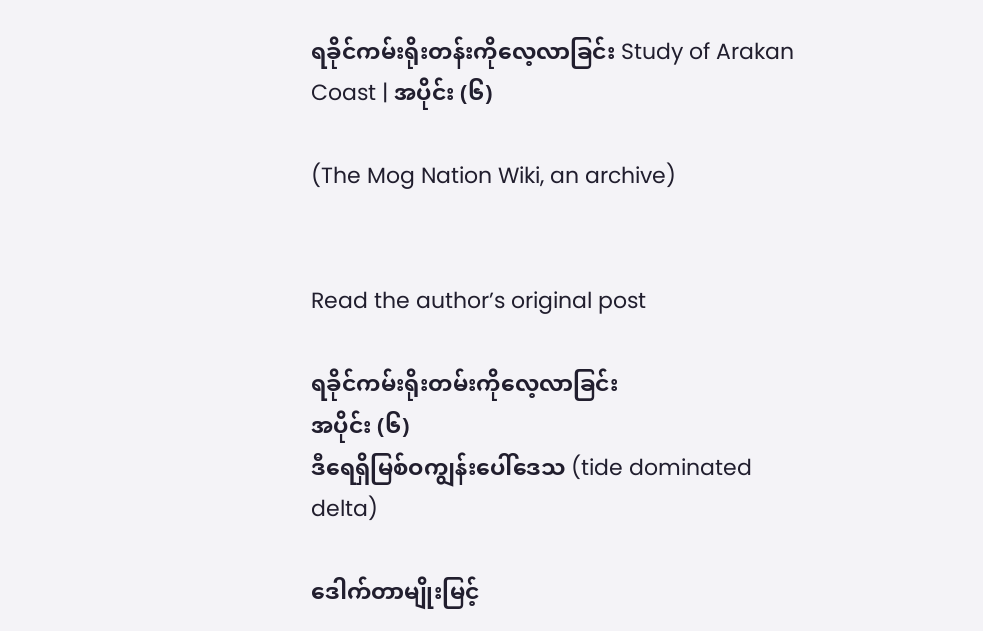ရခိုင်ကမ်းရိုးတန်းကိုလေ့လာခြင်း Study of Arakan Coast | အပိုင်း (၆)

(The Mog Nation Wiki, an archive)


Read the author’s original post

ရခိုင်ကမ်းရိုးတမ်းကိုလေ့လာခြင်း
အပိုင်း (၆)
ဒီရေရှိမြစ်ဝကျွန်းပေါ်ဒေသ (tide dominated delta)

ဒေါက်တာမျိုးမြင့်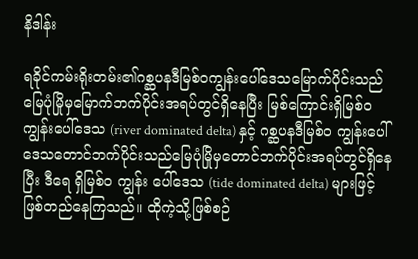နိဒါန်း

ရခိုင်ကမ်းရိုးတမ်း၏ဂစ္ဆပနဒီမြစ်ဝကျွန်းပေါ်ဒေသမြောက်ပိုင်းသည်မြေပုံမြိုမှမြောက်ဘက်ပိုင်းအရပ်တွင်ရှိနေပြီး မြစ်ကြောင်းရှိမြစ်ဝကျွန်းပေါ်ဒေသ (river dominated delta) နှင့် ဂစ္ဆပနဒီမြစ်၀ ကျွန်းပေါ်ဒေသတောင်ဘက်ပိုင်းသည်မြေပုံမြိုမှတောင်ဘက်ပိုင်းအရပ်တွင်ရှိနေပြီး ဒီရေ ရှိမြစ်၀ ကျွန်း ပေါ်ဒေသ (tide dominated delta) များဖြင့် ဖြစ်တည်နေကြသည်။ ထိုကဲ့သို့ဖြစ်စဉ်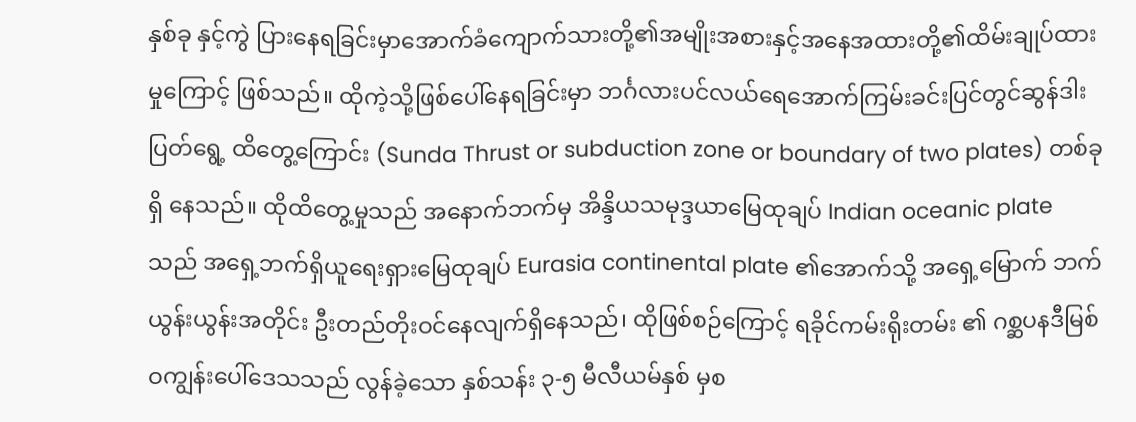နှစ်ခု နှင့်ကွဲ ပြားနေရခြင်းမှာအောက်ခံကျောက်သားတို့၏အမျိုးအစားနှင့်အနေအထားတို့၏ထိမ်းချုပ်ထားမှုကြောင့် ဖြစ်သည်။ ထိုကဲ့သို့ဖြစ်ပေါ်နေရခြင်းမှာ ဘင်္ဂလားပင်လယ်ရေအောက်ကြမ်းခင်းပြင်တွင်ဆွန်ဒါးပြတ်ရွေ့ ထိတွေ့ကြောင်း (Sunda Thrust or subduction zone or boundary of two plates) တစ်ခုရှိ နေသည်။ ထိုထိတွေ့မှုသည် အနောက်ဘက်မှ အိန္ဒိယသမုဒ္ဒယာမြေထုချပ် Indian oceanic plate သည် အရှေ့ဘက်ရှိယူရေးရှားမြေထုချပ် Eurasia continental plate ၏အောက်သို့ အရှေ့မြောက် ဘက်ယွန်းယွန်းအတိုင်း ဦးတည်တိုးဝင်နေလျက်ရှိနေသည်၊ ထိုဖြစ်စဉ်ကြောင့် ရခိုင်ကမ်းရိုးတမ်း ၏ ဂစ္ဆပနဒီမြစ်ဝကျွန်းပေါ်ဒေသသည် လွန်ခဲ့သော နှစ်သန်း ၃-၅ မီလီယမ်နှစ် မှစ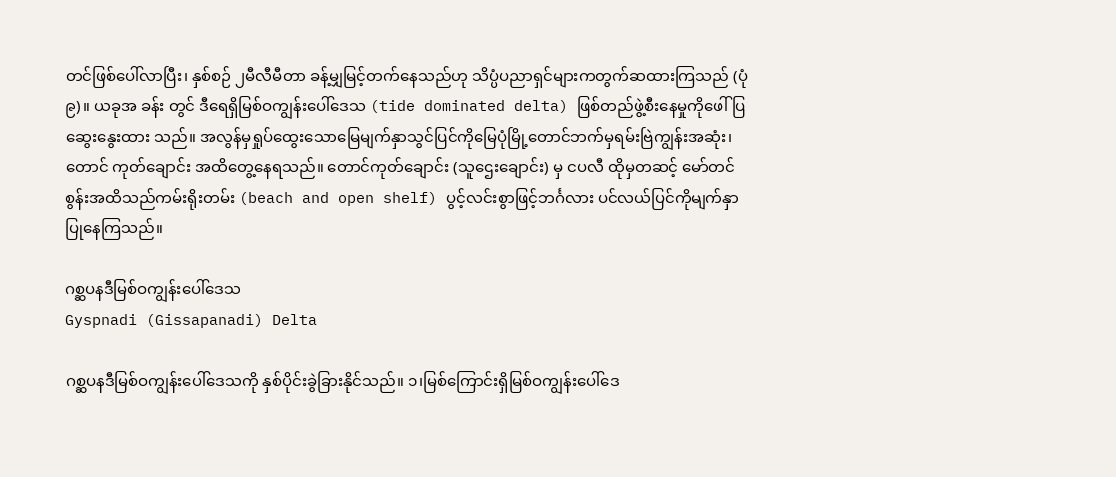တင်ဖြစ်ပေါ်လာပြီး၊ နှစ်စဉ် ၂မီလီမီတာ ခန့်မျှမြင့်တက်နေသည်ဟု သိပ္ပံပညာရှင်များကတွက်ဆထားကြသည် (ပုံ၉)။ ယခုအ ခန်း တွင် ဒီရေရှိမြစ်ဝကျွန်းပေါ်ဒေသ (tide dominated delta) ဖြစ်တည်ဖွဲ့စီးနေမှုကိုဖေါ်ပြဆွေးနွေးထား သည်။ အလွန်မှရှုပ်ထွေးသောမြေမျက်နှာသွင်ပြင်ကိုမြေပုံမြို့တောင်ဘက်မှရမ်းဗြဲကျွန်းအဆုံး၊ တောင် ကုတ်ချောင်း အထိတွေ့နေရသည်။ တောင်ကုတ်ချောင်း (သူဌေးချောင်း) မှ ငပလီ ထိုမှတဆင့် မော်တင်စွန်းအထိသည်ကမ်းရိုးတမ်း (beach and open shelf) ပွင့်လင်းစွာဖြင့်ဘင်္ဂလား ပင်လယ်ပြင်ကိုမျက်နှာပြုနေကြသည်။

ဂစ္ဆပနဒီမြစ်ဝကျွန်းပေါ်ဒေသ
Gyspnadi (Gissapanadi) Delta

ဂစ္ဆပနဒီမြစ်ဝကျွန်းပေါ်ဒေသကို နှစ်ပိုင်းခွဲခြားနိုင်သည်။ ၁၊မြစ်ကြောင်းရှိမြစ်ဝကျွန်းပေါ်ဒေ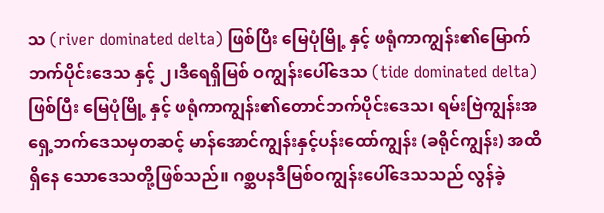သ (river dominated delta) ဖြစ်ပြီး မြေပုံမြို့ နှင့် ဖရုံကာကျွန်း၏မြောက်ဘက်ပိုင်းဒေသ နှင့် ၂၊ဒီရေရှိမြစ် ဝကျွန်းပေါ်ဒေသ (tide dominated delta) ဖြစ်ပြီး မြေပုံမြို့ နှင့် ဖရုံကာကျွန်း၏တောင်ဘက်ပိုင်းဒေသ၊ ရမ်းဗြဲကျွန်းအရှေ့ဘက်ဒေသမှတဆင့် မာန်အောင်ကျွန်းနှင့်ပန်းထော်ကျွန်း (ခရိုင်ကျွန်း) အထိရှိနေ သောဒေသတို့ဖြစ်သည်။ ဂစ္ဆပနဒီမြစ်ဝကျွန်းပေါ်ဒေသသည် လွန်ခဲ့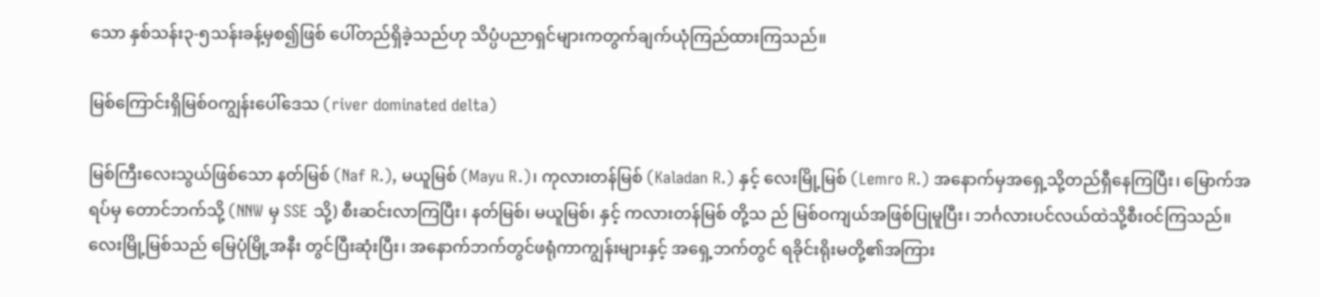သော နှစ်သန်း၃-၅သန်းခန့်မှစ၍ဖြစ် ပေါ်တည်ရှိခဲ့သည်ဟု သိပ္ပံပညာရှင်များကတွက်ချက်ယုံကြည်ထားကြသည်။

မြစ်ကြောင်းရှိမြစ်ဝကျွန်းပေါ်ဒေသ (river dominated delta)

မြစ်ကြီးလေးသွယ်ဖြစ်သော နတ်မြစ် (Naf R.), မယူမြစ် (Mayu R.)၊ ကုလားတန်မြစ် (Kaladan R.) နှင့် လေးမြို့မြစ် (Lemro R.) အနောက်မှအရှေ့သို့တည်ရှီနေကြပြီး၊ မြောက်အရပ်မှ တောင်ဘက်သို့ (NNW မှ SSE သို့) စီးဆင်းလာကြပြီး၊ နတ်မြစ်၊ မယူမြစ်၊ နှင့် ကလားတန်မြစ် တို့သ ည် မြစ်ဝကျယ်အဖြစ်ပြုမူပြီး၊ ဘင်္ဂလားပင်လယ်ထဲသို့စီးဝင်ကြသည်။ လေးမြို့မြစ်သည် မြေပုံမြို့အနီး တွင်ပြီးဆုံးပြီး၊ အနောက်ဘက်တွင်ဖရုံကာကျွန်းများနှင့် အရှေ့ဘက်တွင် ရခိုင်းရိုးမတို့၏အကြား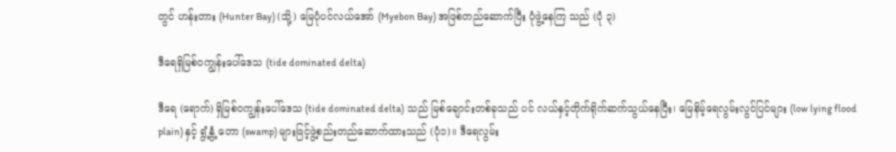တွင် ဟန်းတား (Hunter Bay) (သို့) မြေပုံပင်လယ်အော် (Myebon Bay) အဖြစ်တည်ဆောက်ပြီး ပုံဖွဲ့နေကြ သည် (ပုံ ၃)

ဒီရေရှိမြစ်ဝကျွန်းပေါ်ဒေသ (tide dominated delta)

ဒီရေ (ရောက်) ရှိမြစ်ဝကျွန်းပေါ်ဒေသ (tide dominated delta) သည် မြစ်ချောင်းတစ်ခုသည် ပင် လယ်နှင့်တိုက်ရိုက်ဆက်သွယ်နေပြီး၊ မြေနိမ့်ရေလွမ်းလွင်ပြင်များ (low lying flood plain) နှင့် ရွံ့နွံ့ တော (swamp) များဖြင့်ဖွဲ့စည်းတည်ဆောက်ထားသည် (ပုံ၁)။ ဒီရေလွမ်း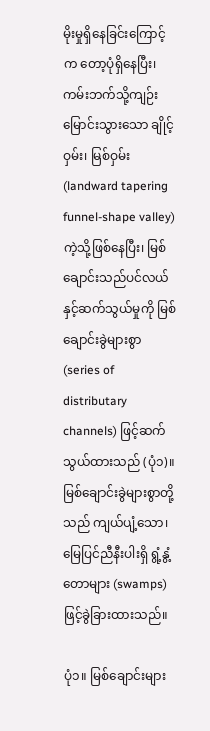မိုးမှုရှိနေခြင်းကြောင့်က တော့ပုံရှိနေပြီး၊ ကမ်းဘက်သို့ကျဉ်းမြောင်းသွားသော ချိုင့်ဝှမ်း၊ မြစ်ဝှမ်း (landward tapering funnel-shape valley) ကဲ့သို့ဖြစ်နေပြီး၊ မြစ်ချောင်းသည်ပင်လယ်နှင့်ဆက်သွယ်မှုကို မြစ်ချောင်းခွဲများစွာ (series of distributary channels) ဖြင့်ဆက်သွယ်ထားသည် (ပုံ၁)။ မြစ်ချောင်းခွဲများစွာတို့သည် ကျယ်ပျံ့သော၊ မြေပြင်ညီနီးပါးရှိ ရွံ့နွံ့တောများ (swamps) ဖြင့်ခွဲခြားထားသည်။

ပုံ၁။ မြစ်ချောင်းများ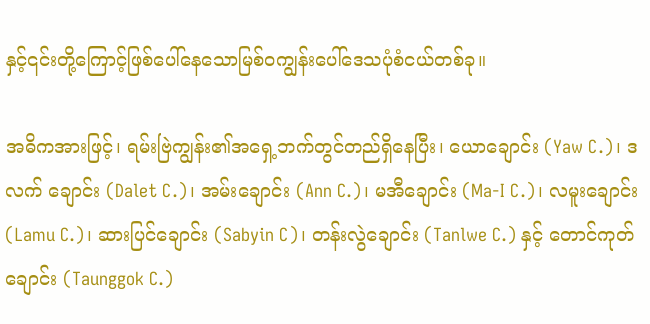နှင့်၎င်းတို့ကြောင့်ဖြစ်ပေါ်နေသောမြစ်ဝကျွန်းပေါ်ဒေသပုံစံငယ်တစ်ခု။

အဓိကအားဖြင့်၊ ရမ်းဗြဲကျွန်း၏အရှေ့ဘက်တွင်တည်ရှိနေပြီး၊ ယောချောင်း (Yaw C.)၊ ဒလက် ချောင်း (Dalet C.)၊ အမ်းချောင်း (Ann C.)၊ မအီချောင်း (Ma-I C.)၊ လမူးချောင်း (Lamu C.)၊ ဆားပြင်ချောင်း (Sabyin C)၊ တန်းလွဲချောင်း (Tanlwe C.) နှင့် တောင်ကုတ်ချောင်း (Taunggok C.)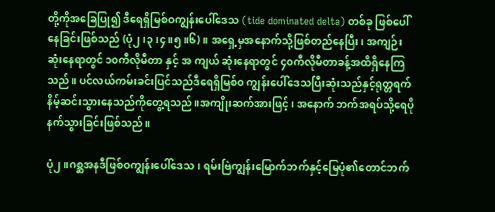တို့ကိုအခြေပြု၍ ဒီရေရှိမြစ်ဝကျွန်းပေါ်ဒေသ (tide dominated delta) တစ်ခု ဖြစ်ပေါ်နေခြင်းဖြစ်သည် (ပုံ၂၊၃၊၄။၅။၆)။ အရှေ့မှအနောက်သို့ဖြစ်တည်နေပြီး၊ အကျဉ်းဆုံးနေရာတွင် ၁၀ကီလိုမီတာ နှင့် အ ကျယ် ဆုံးနေရာတွင် ၄၀ကီလိုမီတာခန့်အထိရှိနေကြသည်။ ပင်လယ်ကမ်းခင်းပြင်သည်ဒီရေရှိမြစ်၀ ကျွန်းပေါ်ဒေသပြီးဆုံးသည်နှင့်ရုတ္တရက်နိမ့်ဆင်းသွားနေသည်ကိုတွေ့ရသည်။အကျိုးဆက်အားဖြင့်၊ အနောက် ဘက်အရပ်သို့ရေပိုနက်သွားခြင်းဖြစ်သည်။

ပုံ၂။ဂစ္ဆအနဒီဖြစ်ဝကျွန်းပေါ်ဒေသ၊ ရမ်းဗြဲကျွန်းမြောက်ဘက်နှင့်မြေပုံ၏တောင်ဘက်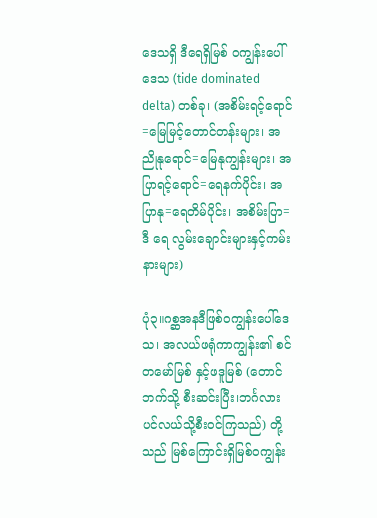ဒေသရှိ ဒီရေရှိမြစ် ဝကျွန်းပေါ်ဒေသ (tide dominated delta) တစ်ခု၊ (အစိမ်းရင့်ရောင်=မြေမြင့်တောင်တန်းများ၊ အညိုနုရောင်=မြေနုကျွန်းများ၊ အပြာရင့်ရောင်=ရေနက်ပိုင်း၊ အပြာနု=ရေတိမ်ပိုင်း၊ အစိမ်းပြာ=ဒီ ရေ လွမ်းချောင်းများနှင့်ကမ်းနားများ)

ပုံ၃။ဂစ္ဆအနဒီဖြစ်ဝကျွန်းပေါ်ဒေသ၊ အလယ်ဖရုံကာကျွန်း၏ စင်တမော်မြစ် နှင့်ဖဒူမြစ် (တောင်ဘက်သို့ စီးဆင်းပြီး၊ဘင်္ဂလားပင်လယ်သို့စီးဝင်ကြသည်) တို့သည် မြစ်ကြောင်းရှိမြစ်ဝကျွန်း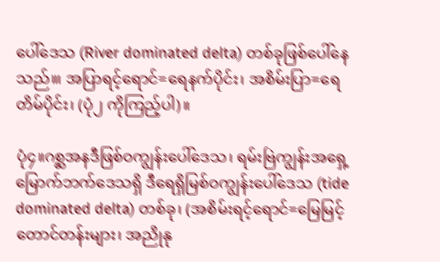ပေါ်ဒေသ (River dominated delta) တစ်ခုဖြစ်ပေါ်နေသည်။၊ အပြာရင့်ရောင်=ရေနက်ပိုင်း၊ အစိမ်းပြာ=ရေတိမ်ပိုင်း၊ (ပုံ၂ ကိုကြည့်ပါ)။

ပုံ၄။ဂစ္ဆအနဒီဖြစ်ဝကျွန်းပေါ်ဒေသ၊ ရမ်းဗြဲကျွန်းအရှေ့မြောက်ဘက်ဒေသရှိ ဒီရေရှိမြစ်ဝကျွန်းပေါ်ဒေသ (tide dominated delta) တစ်ခု၊ (အစိမ်းရင့်ရောင်=မြေမြင့်တောင်တန်းများ၊ အညိုနု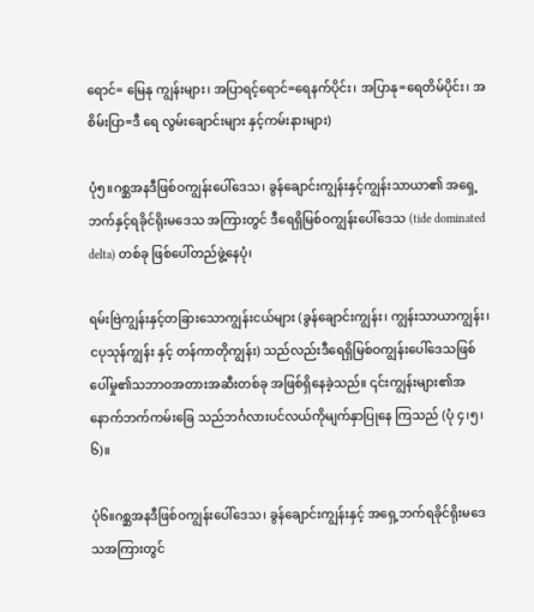ရောင်= မြေနု ကျွန်းများ၊ အပြာရင့်ရောင်=ရေနက်ပိုင်း၊ အပြာနု=ရေတိမ်ပိုင်း၊ အစိမ်းပြာ=ဒီ ရေ လွမ်းချောင်းများ နှင့်ကမ်းနားများ)

ပုံ၅။ဂစ္ဆအနဒီဖြစ်ဝကျွန်းပေါ်ဒေသ၊ ခွန်ချောင်းကျွန်းနှင့်ကျွန်းသာယာ၏ အရှေ့ဘက်နှင့်ရခိုင်ရိုးမဒေသ အကြားတွင် ဒီရေရှိမြစ်ဝကျွန်းပေါ်ဒေသ (tide dominated delta) တစ်ခု ဖြစ်ပေါ်တည်ဖွဲ့နေပုံ၊

ရမ်းဗြဲကျွန်းနှင့်တခြားသောကျွန်းငယ်များ (ခွန်ချောင်းကျွန်း၊ ကျွန်းသာယာကျွန်း၊ ငပုသုန်ကျွန်း နှင့် တန်ကာတိုကျွန်း) သည်လည်းဒီရေရှိမြစ်ဝကျွန်းပေါ်ဒေသဖြစ်ပေါ်မှု၏သဘာဝအတားအဆီးတစ်ခု အဖြစ်ရှိနေခဲ့သည်။ ၎င်းကျွန်းများ၏အနောက်ဘက်ကမ်းခြေ သည်ဘင်္ဂလားပင်လယ်ကိုမျက်နှာပြုနေ ကြသည် (ပုံ ၄၊၅၊၆)။

ပုံ၆။ဂစ္ဆအနဒီဖြစ်ဝကျွန်းပေါ်ဒေသ၊ ခွန်ချောင်းကျွန်းနှင့် အရှေ့ဘက်ရခိုင်ရိုးမဒေသအကြားတွင်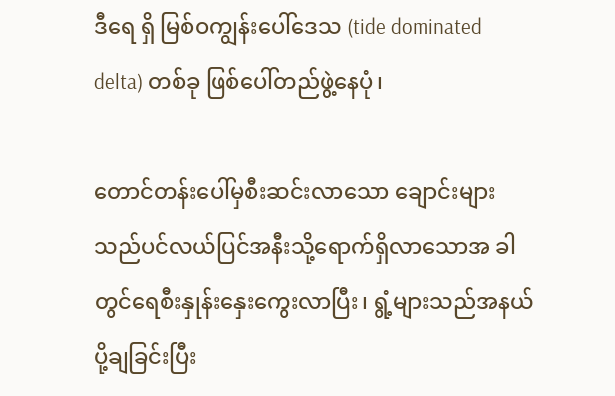ဒီရေ ရှိ မြစ်ဝကျွန်းပေါ်ဒေသ (tide dominated delta) တစ်ခု ဖြစ်ပေါ်တည်ဖွဲ့နေပုံ၊

တောင်တန်းပေါ်မှစီးဆင်းလာသော ချောင်းများသည်ပင်လယ်ပြင်အနီးသို့ရောက်ရှိလာသောအ ခါတွင်ရေစီးနှုန်းနှေးကွေးလာပြီး၊ ရွံ့များသည်အနယ်ပို့ချခြင်းပြီး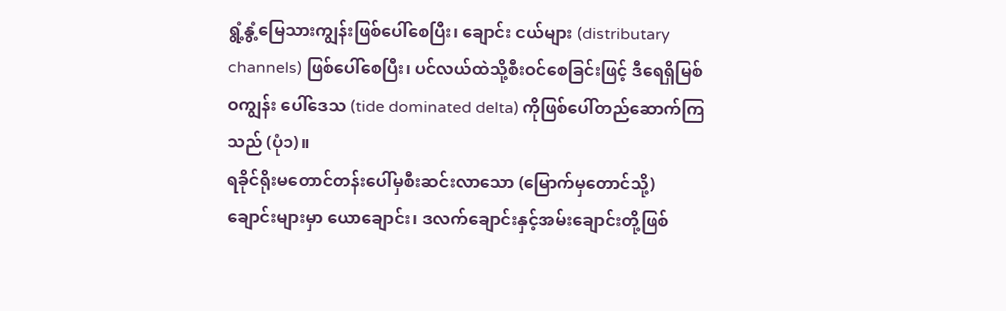ရွံ့နွံ့မြေသားကျွန်းဖြစ်ပေါ်စေပြီး၊ ချောင်း ငယ်များ (distributary channels) ဖြစ်ပေါ်စေပြီး၊ ပင်လယ်ထဲသို့စီးဝင်စေခြင်းဖြင့် ဒီရေရှိမြစ်ဝကျွန်း ပေါ်ဒေသ (tide dominated delta) ကိုဖြစ်ပေါ်တည်ဆောက်ကြသည် (ပုံ၁)။
ရခိုင်ရိုးမတောင်တန်းပေါ်မှစီးဆင်းလာသော (မြောက်မှတောင်သို့) ချောင်းများမှာ ယောချောင်း၊ ဒလက်ချောင်းနှင့်အမ်းချောင်းတို့ဖြစ်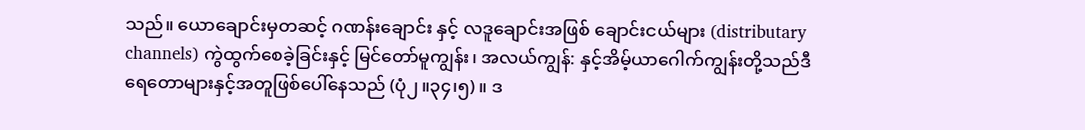သည်။ ယောချောင်းမှတဆင့် ဂဏန်းချောင်း နှင့် လဒူချောင်းအဖြစ် ချောင်းငယ်များ (distributary channels) ကွဲထွက်စေခဲ့ခြင်းနှင့် မြင်တော်မူကျွန်း၊ အလယ်ကျွန်: နှင့်အိမ့်ယာဂေါက်ကျွန်းတို့သည်ဒီရေတောများနှင့်အတူဖြစ်ပေါ်နေသည် (ပုံ၂။၃၄၊၅)။ ဒ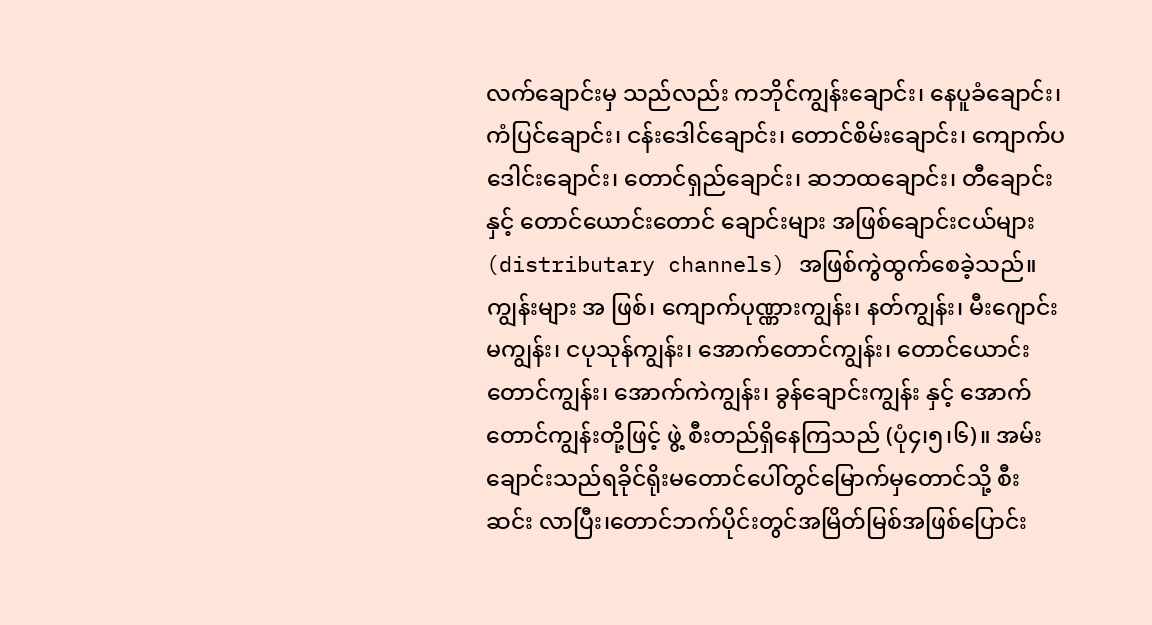လက်ချောင်းမှ သည်လည်း ကဘိုင်ကျွန်းချောင်း၊ နေပူခံချောင်း၊ ကံပြင်ချောင်း၊ ငန်းဒေါင်ချောင်း၊ တောင်စိမ်းချောင်း၊ ကျောက်ပဒေါင်းချောင်း၊ တောင်ရှည်ချောင်း၊ ဆဘထချောင်း၊ တီချောင်း နှင့် တောင်ယောင်းတောင် ချောင်းများ အဖြစ်ချောင်းငယ်များ (distributary channels) အဖြစ်ကွဲထွက်စေခဲ့သည်။ ကျွန်းများ အ ဖြစ်၊ ကျောက်ပုဏ္ဏားကျွန်း၊ နတ်ကျွန်း၊ မီးဂျောင်းမကျွန်း၊ ငပုသုန်ကျွန်း၊ အောက်တောင်ကျွန်း၊ တောင်ယောင်းတောင်ကျွန်း၊ အောက်ကဲကျွန်း၊ ခွန်ချောင်းကျွန်း နှင့် အောက်တောင်ကျွန်းတို့ဖြင့် ဖွဲ့ စီးတည်ရှိနေကြသည် (ပုံ၄၊၅၊၆)။ အမ်းချောင်းသည်ရခိုင်ရိုးမတောင်ပေါ်တွင်မြောက်မှတောင်သို့ စီး ဆင်း လာပြီး၊တောင်ဘက်ပိုင်းတွင်အမြိတ်မြစ်အဖြစ်ပြောင်း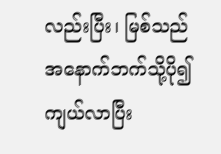လည်းပြီး၊ မြစ်သည်အနောက်ဘက်သို့ပို၍ ကျယ်လာပြီး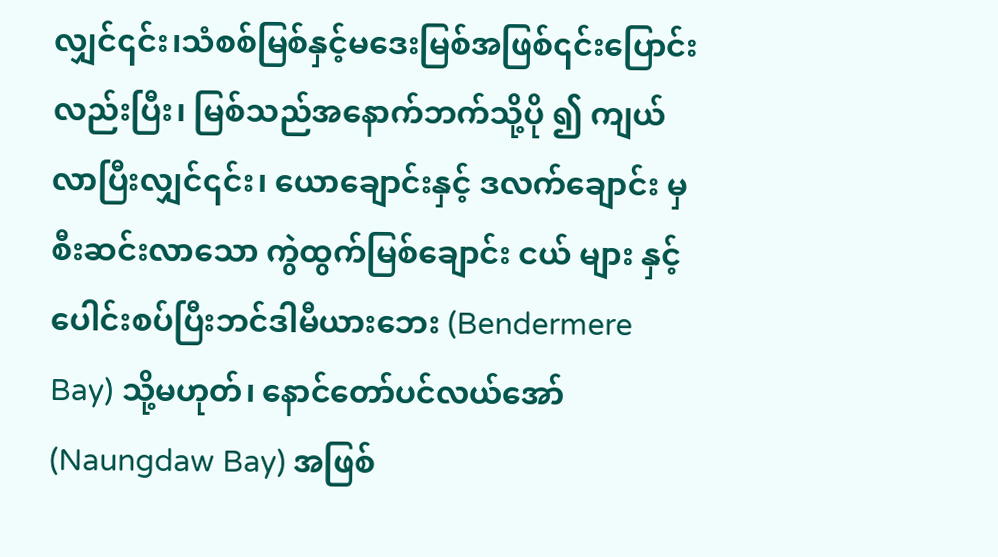လျှင်၎င်း၊သံစစ်မြစ်နှင့်မဒေးမြစ်အဖြစ်၎င်းပြောင်းလည်းပြီး၊ မြစ်သည်အနောက်ဘက်သို့ပို ၍ ကျယ်လာပြီးလျှင်၎င်း၊ ယောချောင်းနှင့် ဒလက်ချောင်း မှစီးဆင်းလာသော ကွဲထွက်မြစ်ချောင်း ငယ် များ နှင့်ပေါင်းစပ်ပြီးဘင်ဒါမီယားဘေး (Bendermere Bay) သို့မဟုတ်၊ နောင်တော်ပင်လယ်အော် (Naungdaw Bay) အဖြစ်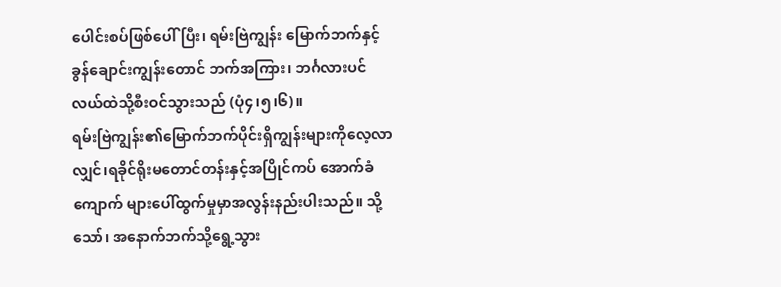ပေါင်းစပ်ဖြစ်ပေါ်ပြီး၊ ရမ်းဗြဲကျွန်း မြောက်ဘက်နှင့်ခွန်ချောင်းကျွန်းတောင် ဘက်အကြား၊ ဘင်္ဂလားပင်လယ်ထဲသို့စီးဝင်သွားသည် (ပုံ၄၊၅၊၆)။
ရမ်းဗြဲကျွန်း၏မြောက်ဘက်ပိုင်းရှိကျွန်းများကိုလေ့လာလျှင်၊ရခိုင်ရိုးမတောင်တန်းနှင့်အပြိုင်ကပ် အောက်ခံကျောက် များပေါ်ထွက်မှုမှာအလွန်းနည်းပါးသည်။ သို့သော်၊ အနောက်ဘက်သို့ရွေ့သွား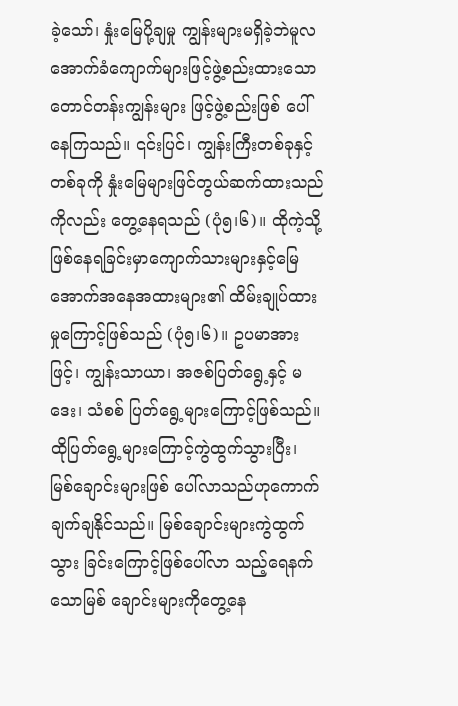ခဲ့သော်၊ နှုံးမြေပို့ချမှု ကျွန်းများမရှိခဲ့ဘဲမူလအောက်ခံကျောက်များဖြင့်ဖွဲ့စည်းထားသောတောင်တန်းကျွန်းများ ဖြင့်ဖွဲ့စည်းဖြစ် ပေါ်နေကြသည်။ ၎င်းပြင်၊ ကျွန်းကြီးတစ်ခုနှင့်တစ်ခုကို နှုံးမြေများဖြင်တွယ်ဆက်ထားသည်ကိုလည်း တွေ့နေရသည် (ပုံ၅၊၆)။ ထိုကဲ့သို့ဖြစ်နေရခြင်းမှာကျောက်သားများနှင့်မြေအောက်အနေအထားများ၏ ထိမ်းချုပ်ထားမှုကြောင့်ဖြစ်သည် (ပုံ၅၊၆)။ ဥပမာအားဖြင့်၊ ကျွန်းသာယာ၊ အဇစ်ပြတ်ရွေ့နှင့် မဒေး၊ သံစစ် ပြတ်ရွေ့များကြောင့်ဖြစ်သည်။ ထိုပြတ်ရွေ့များကြောင့်ကွဲထွက်သွားပြီး၊ မြစ်ချောင်းများဖြစ် ပေါ်လာသည်ဟုကောက်ချက်ချနိုင်သည်။ မြစ်ချောင်းများကွဲထွက်သွား ခြင်းကြောင့်ဖြစ်ပေါ်လာ သည့်ရေနက်သောမြစ် ချောင်းများကိုတွေ့နေ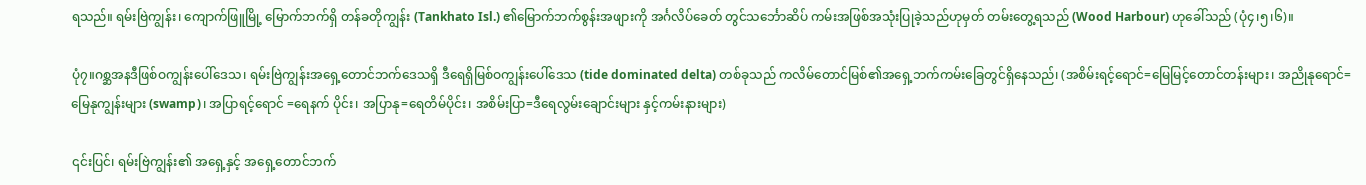ရသည်။ ရမ်းဗြဲကျွန်း၊ ကျောက်ဖြူမြို့ မြောက်ဘက်ရှိ တန်ခတိုကျွန်း (Tankhato Isl.) ၏မြောက်ဘက်စွန်းအဖျားကို အင်္ဂလိပ်ခေတ် တွင်သင်္ဘောဆိပ် ကမ်းအဖြစ်အသုံးပြုခဲ့သည်ဟုမှတ် တမ်းတွေ့ရသည် (Wood Harbour) ဟုခေါ်သည် (ပုံ၄၊၅၊၆)။

ပုံ၇။ဂစ္ဆအနဒီဖြစ်ဝကျွန်းပေါ်ဒေသ၊ ရမ်းဗြဲကျွန်းအရှေ့တောင်ဘက်ဒေသရှိ ဒီရေရှိမြစ်ဝကျွန်းပေါ်ဒေသ (tide dominated delta) တစ်ခုသည် ကလိမ်တောင်မြစ်၏အရှေ့ဘက်ကမ်းခြေတွင်ရှိနေသည်၊ (အစိမ်းရင့်ရောင်=မြေမြင့်တောင်တန်းများ၊ အညိုနုရောင်=မြေနုကျွန်းများ (swamp)၊ အပြာရင့်ရောင် =ရေနက် ပိုင်း၊ အပြာနု=ရေတိမ်ပိုင်း၊ အစိမ်းပြာ=ဒီရေလွမ်းချောင်းများ နှင့်ကမ်းနားများ)

၎င်းပြင်၊ ရမ်းဗြဲကျွန်း၏ အရှေ့နှင့် အရှေ့တောင်ဘက်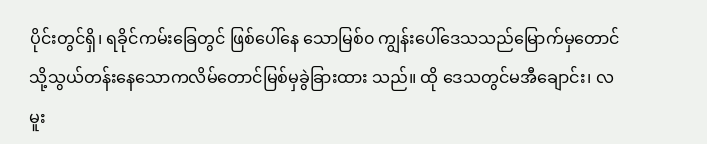ပိုင်းတွင်ရှိ၊ ရခိုင်ကမ်းခြေတွင် ဖြစ်ပေါ်နေ သောမြစ်၀ ကျွန်းပေါ်ဒေသသည်မြောက်မှတောင်သို့သွယ်တန်းနေသောကလိမ်တောင်မြစ်မှခွဲခြားထား သည်။ ထို ဒေသတွင်မအီချောင်း၊ လမူး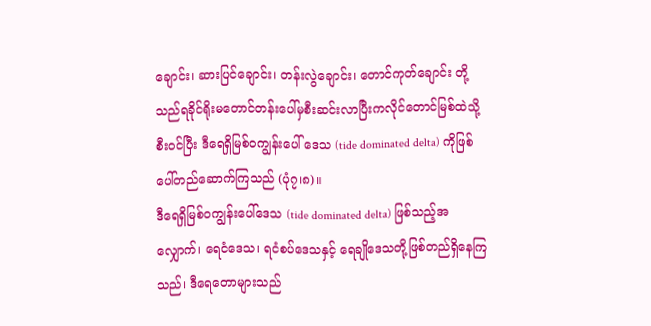ချောင်း၊ ဆားပြင်ချောင်း၊ တန်းလွဲချောင်း၊ တောင်ကုတ်ချောင်း တို့သည်ရခိုင်ရိုးမတောင်တန်းပေါ်မှစီးဆင်းလာပြီးကလိုင်တောင်မြစ်ထဲသို့စီးဝင်ပြီး ဒီရေရှိမြစ်ဝကျွန်းပေါ် ဒေသ (tide dominated delta) ကိုဖြစ်ပေါ်တည်ဆောက်ကြသည် (ပုံ၇၊၈)။
ဒီရေရှိမြစ်ဝကျွန်းပေါ်ဒေသ (tide dominated delta) ဖြစ်သည့်အလျှောက်၊ ရေငံဒေသ၊ ရငံစပ်ဒေသနှင့် ရေချိုဒေသတို့ဖြစ်တည်ရှိနေကြသည်၊ ဒီရေတောများသည်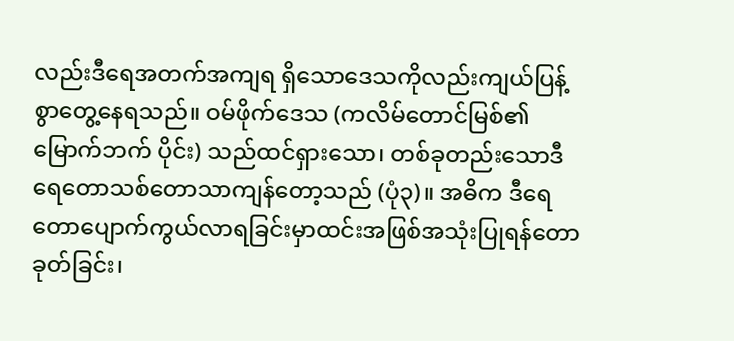လည်းဒီရေအတက်အကျရ ရှိသောဒေသကိုလည်းကျယ်ပြန့်စွာတွေ့နေရသည်။ ဝမ်ဖိုက်ဒေသ (ကလိမ်တောင်မြစ်၏မြောက်ဘက် ပိုင်း) သည်ထင်ရှားသော၊ တစ်ခုတည်းသောဒီရေတောသစ်တောသာကျန်တော့သည် (ပုံ၃)။ အဓိက ဒီရေတောပျောက်ကွယ်လာရခြင်းမှာထင်းအဖြစ်အသုံးပြုရန်တောခုတ်ခြင်း၊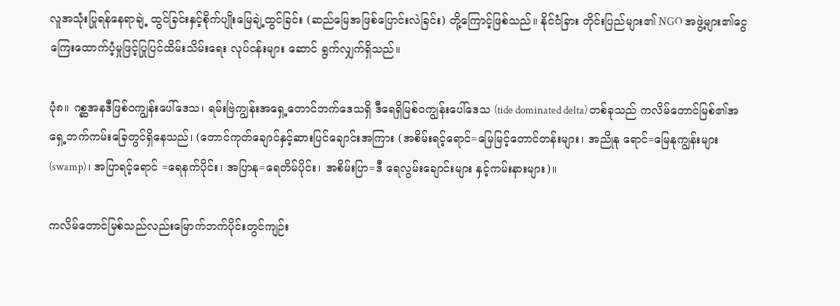လူအသုံးပြုရန်နေရာချဲ့ ထွင်ခြင်းနှင့်စိုက်ပျိုးမြေချဲ့ထွင်ခြင်း (ဆည်မြေအဖြစ်ပြောင်းလဲခြင်း) တို့ကြောင့်ဖြစ်သည်။ နိုင်ငံခြား တိုင်းပြည်များ၏ NGO အဖွဲ့များ၏ငွေကြေးထောက်ပံ့မှုဖြင့်ပြုပြင်ထိမ်းသိမ်းရေး လုပ်ငန်းများ ဆောင် ရွက်လျှက်ရှိသည်။

ပုံ၈။ ဂစ္ဆအနဒီဖြစ်ဝကျွန်းပေါ်ဒေသ၊ ရမ်းဗြဲကျွန်းအရှေ့တောင်ဘက်ဒေသရှိ ဒီရေရှိမြစ်ဝကျွန်းပေါ်ဒေသ (tide dominated delta) တစ်ခုသည် ကလိမ်တောင်မြစ်၏အရှေ့ဘက်ကမ်းခြေတွင်ရှိနေသည်၊ (တောင်ကုတ်ချောင်နှင့်ဆားပြင်ချောင်းအကြား (အစိမ်းရင့်ရောင်=မြေမြင့်တောင်တန်းများ၊ အညိုနု ရောင်=မြေနုကျွန်းများ (swamp)၊ အပြာရင့်ရောင် =ရေနက်ပိုင်း၊ အပြာနု=ရေတိမ်ပိုင်း၊ အစိမ်းပြာ=ဒီ ရေလွမ်းချောင်းများ နှင့်ကမ်းနားများ)။

ကလိမ်တောင်မြစ်သည်လည်းမြောက်ဘက်ပိုင်းတွင်ကျဉ်း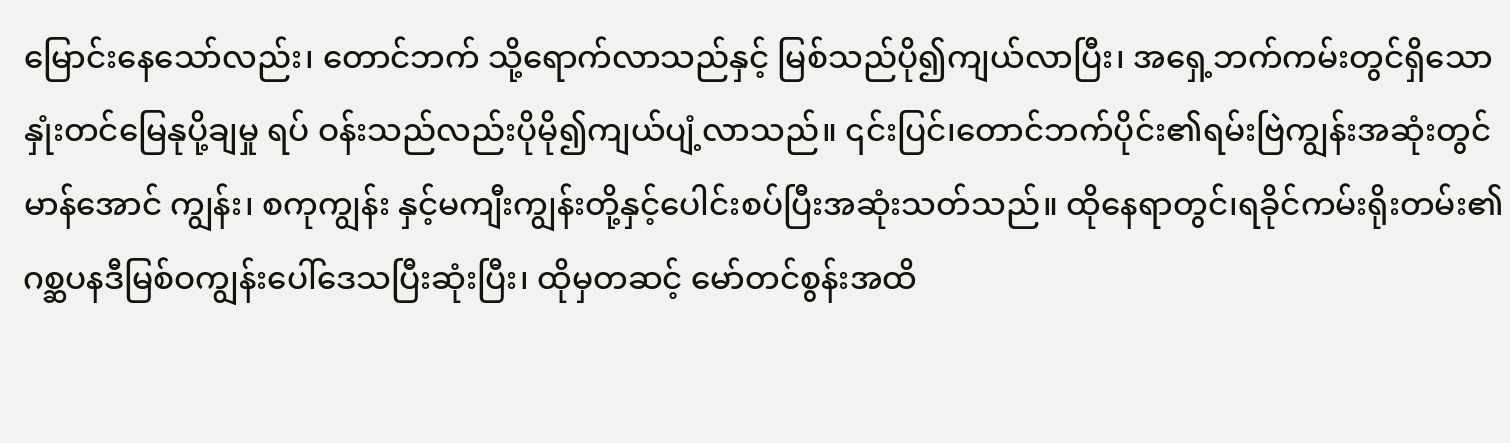မြောင်းနေသော်လည်း၊ တောင်ဘက် သို့ရောက်လာသည်နှင့် မြစ်သည်ပို၍ကျယ်လာပြီး၊ အရှေ့ဘက်ကမ်းတွင်ရှိသောနှုံးတင်မြေနုပို့ချမှု ရပ် ဝန်းသည်လည်းပိုမို၍ကျယ်ပျံ့လာသည်။ ၎င်းပြင်၊တောင်ဘက်ပိုင်း၏ရမ်းဗြဲကျွန်းအဆုံးတွင်မာန်အောင် ကျွန်း၊ စကုကျွန်း နှင့်မကျီးကျွန်းတို့နှင့်ပေါင်းစပ်ပြီးအဆုံးသတ်သည်။ ထိုနေရာတွင်၊ရခိုင်ကမ်းရိုးတမ်း၏ ဂစ္ဆပနဒီမြစ်ဝကျွန်းပေါ်ဒေသပြီးဆုံးပြီး၊ ထိုမှတဆင့် မော်တင်စွန်းအထိ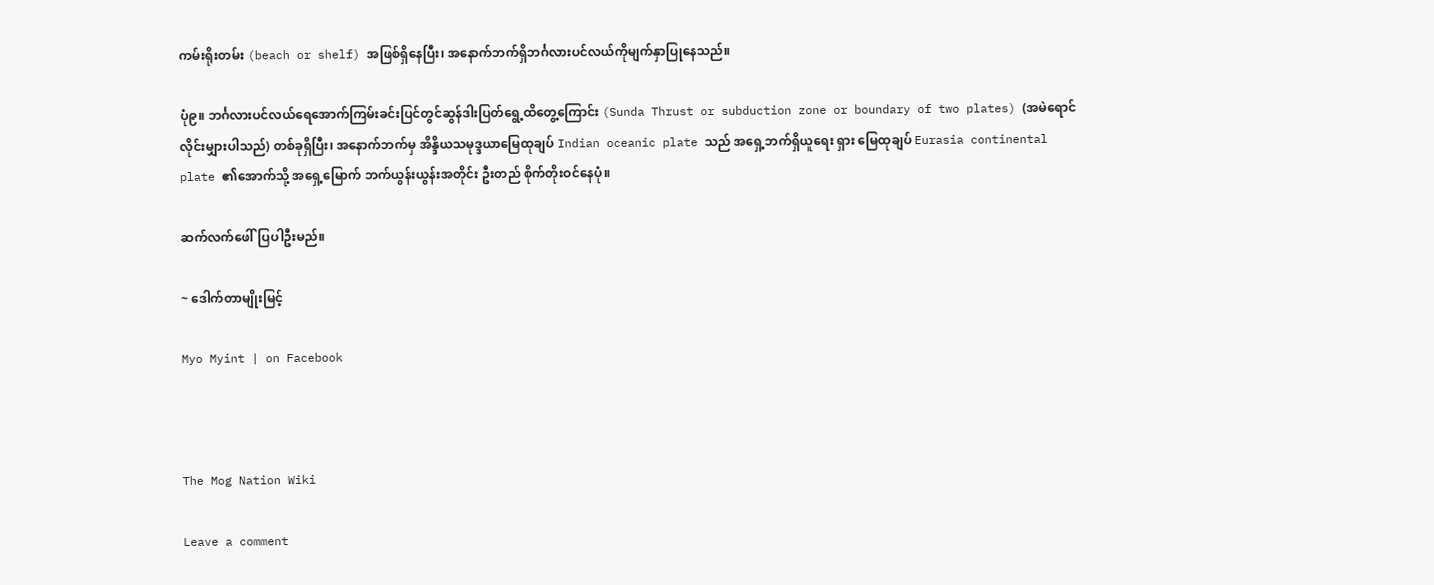ကမ်းရိုးတမ်း (beach or shelf) အဖြစ်ရှိနေပြီး၊ အနောက်ဘက်ရှိဘင်္ဂလားပင်လယ်ကိုမျက်နှာပြုနေသည်။

ပုံ၉။ ဘင်္ဂလားပင်လယ်ရေအောက်ကြမ်းခင်းပြင်တွင်ဆွန်ဒါးပြတ်ရွေ့ထိတွေ့ကြောင်း (Sunda Thrust or subduction zone or boundary of two plates) (အမဲရောင်လိုင်းမျှားပါသည်) တစ်ခုရှိပြီး၊ အနောက်ဘက်မှ အိန္ဒိယသမုဒ္ဒယာမြေထုချပ် Indian oceanic plate သည် အရှေ့ဘက်ရှိယူရေး ရှား မြေထုချပ် Eurasia continental plate ၏အောက်သို့ အရှေ့မြောက် ဘက်ယွန်းယွန်းအတိုင်း ဦးတည် စိုက်တိုးဝင်နေပုံ။

ဆက်လက်ဖေါ်ပြပါဦးမည်။

~ ဒေါက်တာမျိုးမြင့်

Myo Myint | on Facebook



The Mog Nation Wiki

Leave a comment